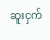ဆူးငှက်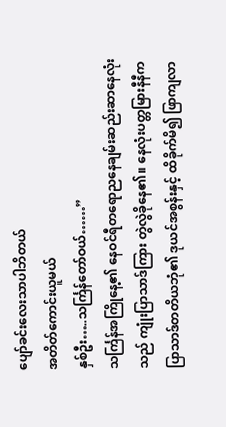ပျော်ခင်းလေးသာပါဘိတယ်
အတိတ်ကောင်းယူမယ်
နှစ်ဦး…..သင်္ကြန်တော်ဝယ်……”
သင်္ကြန်အကြိုနေ့၏ နေဝင်ရီတရောညနေချမ်းဆည်းဆာနေလုံးသည် ကျုံးပြာသာဒ်ကြား တွဲလွဲခိုနေ၏။ နေလုံးပတ္တမြားနီနီက ပြာသာဒ်တတိယဘုံ၏ ဒုယင်အစွန်းနှင့် ထိခိုက်မိ၍ ဖြာကျလာ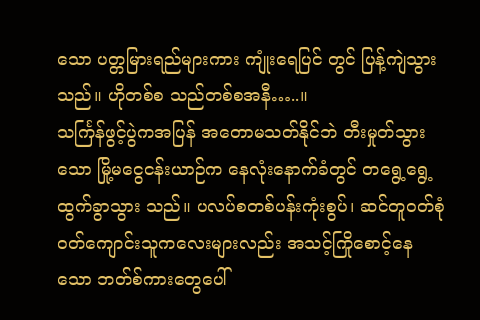သော ပတ္တမြားရည်များကား ကျုံးရေပြင် တွင် ပြန့်ကျဲသွားသည်။ ဟိုတစ်စ သည်တစ်စအနီ…..။
သင်္ကြန်ဖွင့်ပွဲကအပြန် အတောမသတ်နိုင်ဘဲ တီးမှုတ်သွားသော မြို့မငွေငန်းယာဉ်က နေလုံးနောက်ခံတွင် တရွေ့ရွေ့ထွက်ခွာသွား သည်။ ပလပ်စတစ်ပန်းကုံးစွပ်၊ ဆင်တူဝတ်စုံဝတ်ကျောင်းသူကလေးများလည်း အသင့်ကြိုစောင့်နေသော ဘတ်စ်ကားတွေပေါ်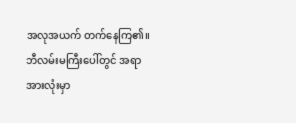အလုအယက် တက်နေကြ၏။ ဘီလမ်းမကြီးပေါ်တွင် အရာအားလုံးမှာ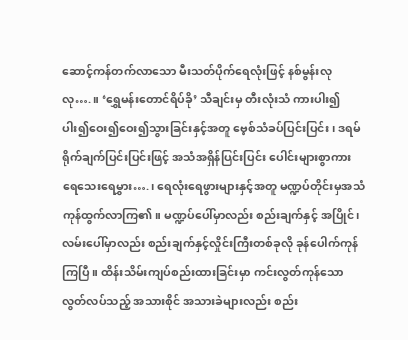ဆောင့်ကန်တက်လာသော မီးသတ်ပိုက်ရေလုံးဖြင့် နစ်မွန်းလုလု….။ ‘ရွှေမန်းတောင်ရိပ်ခို’ သီချင်းမှ တီးလုံးသံ ကားပါး၍ပါး၍ဝေး၍ဝေး၍သွားခြင်းနှင့်အတူ ဗေ့စ်သံခပ်ပြင်းပြင်း၊ ဒရမ်ရိုက်ချက်ပြင်းပြင်းဖြင့် အသံအရှိန်ပြင်းပြင်း ပေါင်းများစွာကား ရေသေးရေမွှား….၊ ရေလုံးရေဖွားများနှင့်အတူ မဏ္ဍပ်တိုင်းမှအသံကုန်ထွက်လာကြ၏။ မဏ္ဍပ်ပေါ်မှာလည်း စည်းချက်နှင့် အပြိုင်၊ လမ်းပေါ်မှာလည်း စည်းချက်နှင့်လှိုင်းကြီးတစ်ခုလို ခုန်ပေါက်ကုန်ကြပြီ။ ထိန်းသိမ်းကျပ်စည်းထားခြင်းမှာ ကင်းလွတ်ကုန်သော လွတ်လပ်သည့် အသားစိုင် အသားခဲများလည်း စည်း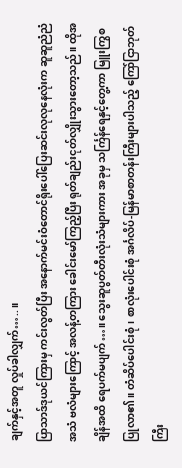ချက်နှင့်အတူ လှုပ်ခါလျှက်…..။
ပြာသာဒ်ဒုယင်ကြားမှ ကင်းလွတ်ပြီး အနောက်မင်းဝံတောင်ရိုးပေါ်ပြေးဆင်းလုလုနေလုံးက ဆူဆူညံညံအသံ ဗလံများကြောင့် အလန့်တကြား ခေါင်းမော်ကြည့်ပြီး ရုတ်ချည်းငုတ်လျှိုးသွားတော့သည်။ ထိုအချိန်အထိ ရေပက်မပျက်…။ သွေးဆူပွတ်တီးလုံးသံများကား အခုမှ သင်္ကြန်ရေနှင့်တွေ့ကာ မြူးကြွစပြုလာ၏။ တံဆိပ်ပေါင်းစုံ၊ စာလုံးပေါင်းစုံ အင်္ဂလိပ်-မြန်မာစာတန်းကြီးများပါသည့် ကြော်ငြာဘုတ်ကြီး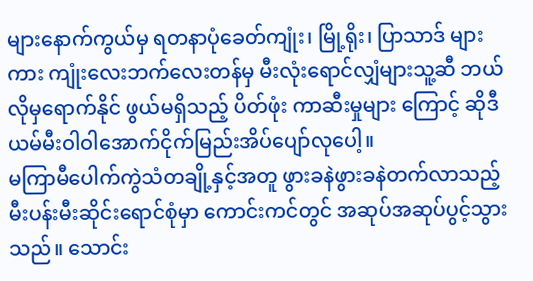များနောက်ကွယ်မှ ရတနာပုံခေတ်ကျုံး၊ မြို့ရိုး၊ ပြာသာဒ် များကား ကျုံးလေးဘက်လေးတန်မှ မီးလုံးရောင်လျှံများသူ့ဆီ ဘယ်လိုမှရောက်နိုင် ဖွယ်မရှိသည့် ပိတ်ဖုံး ကာဆီးမှုများ ကြောင့် ဆိုဒီယမ်မီးဝါဝါအောက်ငိုက်မြည်းအိပ်ပျော်လုပေါ့။
မကြာမီပေါက်ကွဲသံတချို့နှင့်အတူ ဖွားခနဲဖွားခနဲတက်လာသည့် မီးပန်းမီးဆိုင်းရောင်စုံမှာ ကောင်းကင်တွင် အဆုပ်အဆုပ်ပွင့်သွားသည်။ သောင်း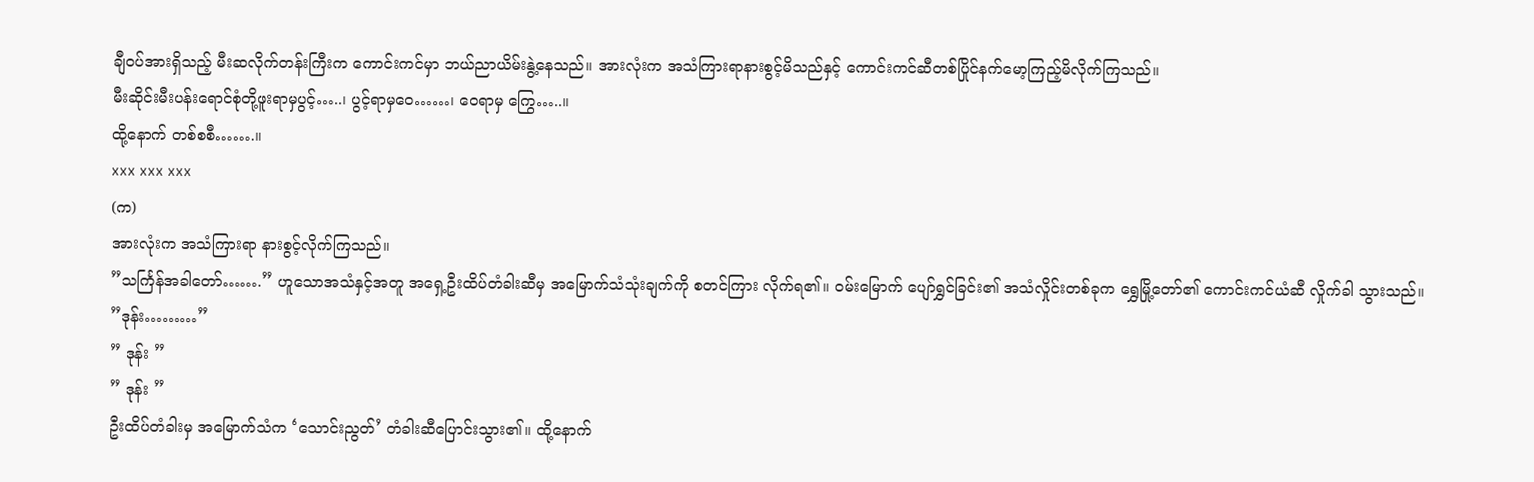ချီဝပ်အားရှိသည့် မီးဆလိုက်တန်းကြီးက ကောင်းကင်မှာ ဘယ်ညာယိမ်းနွဲ့နေသည်။ အားလုံးက အသံကြားရာနားစွင့်မိသည်နှင့် ကောင်းကင်ဆီတစ်ပြိုင်နက်မော့ကြည့်မိလိုက်ကြသည်။
မီးဆိုင်းမီးပန်းရောင်စုံတို့ဖူးရာမှပွင့်…..၊ ပွင့်ရာမှဝေ……၊ ဝေရာမှ ကြွေ…..။
ထို့နောက် တစ်စစီ…….။
xxx xxx xxx
(က)
အားလုံးက အသံကြားရာ နားစွင့်လိုက်ကြသည်။
”သင်္ကြန်အခါတော်…….” ဟူသောအသံနှင့်အတူ အရှေ့ဦးထိပ်တံခါးဆီမှ အမြောက်သံသုံးချက်ကို စတင်ကြား လိုက်ရ၏။ ဝမ်းမြောက် ပျော်ရွှင်ခြင်း၏ အသံလှိုင်းတစ်ခုက ရွှေမြို့တော်၏ ကောင်းကင်ယံဆီ လှိုက်ခါ သွားသည်။
”ဒုန်း………”
” ဒုန်း ”
” ဒုန်း ”
ဦးထိပ်တံခါးမှ အမြောက်သံက ‘သောင်းညွတ်’ တံခါးဆီပြောင်းသွား၏။ ထို့နောက်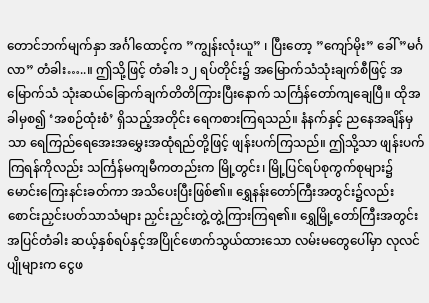တောင်ဘက်မျက်နှာ အင်္ဂါထောင့်က ”ကျွန်းလုံးယူ” ၊ ပြီးတော့ ”ကျော်မိုး” ခေါ် ”မင်္ဂလာ” တံခါး…..။ ဤသို့ဖြင့် တံခါး ၁၂ ရပ်တိုင်း၌ အမြောက်သံသုံးချက်စီဖြင့် အမြောက်သံ သုံးဆယ်ခြောက်ချက်တိတိကြားပြီးနောက် သင်္ကြန်တော်ကျချေပြီ။ ထိုအခါမှစ၍ ‘အစဉ်ထုံးစံ’ ရှိသည့်အတိုင်း ရေကစားကြရသည်။ နံနက်နှင့် ညနေအချိန်မှသာ ရေကြည်ရေအေးအမွှေးအထုံရည်တို့ဖြင့် ဖျန်းပက်ကြသည်။ ဤသို့သာ ဖျန်းပက်ကြရန်ကိုလည်း သင်္ကြန်မကျမီကတည်းက မြို့တွင်း၊ မြို့ပြင်ရပ်စုကွက်စုများ၌ မောင်းကြေးနင်းခတ်ကာ အသိပေးပြီးဖြစ်၏။ ရွှေနန်းတော်ကြီးအတွင်း၌လည်း စောင်းညှင်းပတ်သာသံများ ညှင်းညှင်းတွဲ့တွဲ့ကြားကြရ၏။ ရွှေမြို့တော်ကြီးအတွင်းအပြင်တံခါး ဆယ့်နှစ်ရပ်နှင့်အပြိုင်ဖောက်သွယ်ထားသော လမ်းမတွေပေါ်မှာ လုလင်ပျိုများက ငွေဖ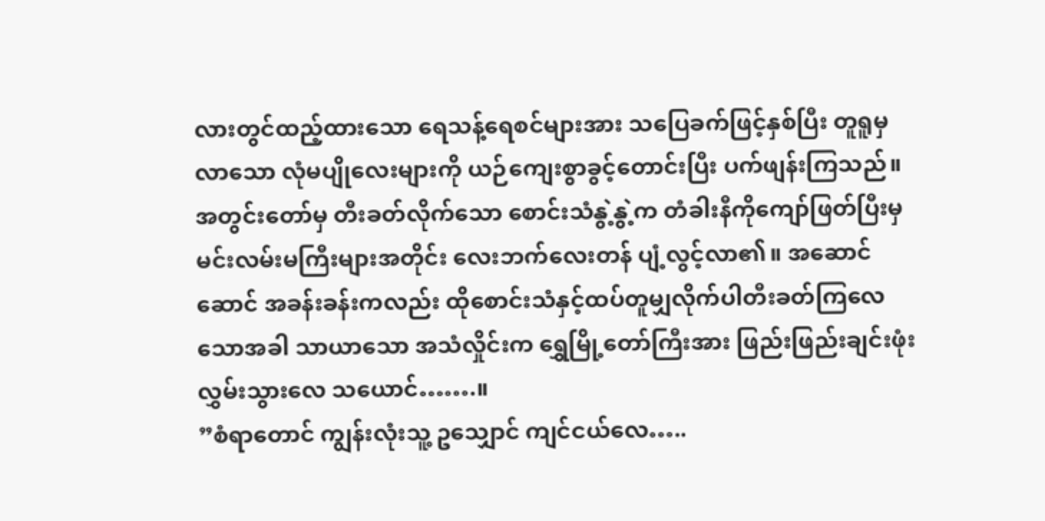လားတွင်ထည့်ထားသော ရေသန့်ရေစင်များအား သပြေခက်ဖြင့်နှစ်ပြီး တူရူမှလာသော လုံမပျိုလေးများကို ယဉ်ကျေးစွာခွင့်တောင်းပြီး ပက်ဖျန်းကြသည်။ အတွင်းတော်မှ တီးခတ်လိုက်သော စောင်းသံနွဲ့နွဲ့က တံခါးနီကိုကျော်ဖြတ်ပြီးမှ မင်းလမ်းမကြီးများအတိုင်း လေးဘက်လေးတန် ပျံ့လွင့်လာ၏။ အဆောင်ဆောင် အခန်းခန်းကလည်း ထိုစောင်းသံနှင့်ထပ်တူမျှလိုက်ပါတီးခတ်ကြလေသောအခါ သာယာသော အသံလှိုင်းက ရွှေမြို့တော်ကြီးအား ဖြည်းဖြည်းချင်းဖုံးလွှမ်းသွားလေ သယောင်…….။
”စံရာတောင် ကျွန်းလုံးသူ့ ဥသျှောင် ကျင်ငယ်လေ…..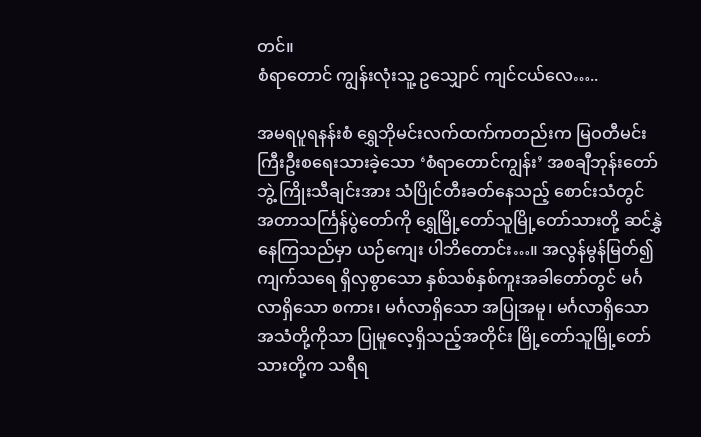တင်။
စံရာတောင် ကျွန်းလုံးသူ့ ဥသျှောင် ကျင်ငယ်လေ…..

အမရပူရနန်းစံ ရွှေဘိုမင်းလက်ထက်ကတည်းက မြဝတီမင်းကြီးဦးစရေးသားခဲ့သော ‘စံရာတောင်ကျွန်း’ အစချီဘုန်းတော်ဘွဲ့ ကြိုးသီချင်းအား သံပြိုင်တီးခတ်နေသည့် စောင်းသံတွင် အတာသင်္ကြန်ပွဲတော်ကို ရွှေမြို့တော်သူမြို့တော်သားတို့ ဆင်နွှဲနေကြသည်မှာ ယဉ်ကျေး ပါဘိတောင်း…။ အလွန်မွန်မြတ်၍ ကျက်သရေ ရှိလှစွာသော နှစ်သစ်နှစ်ကူးအခါတော်တွင် မင်္ဂလာရှိသော စကား၊ မင်္ဂလာရှိသော အပြုအမူ၊ မင်္ဂလာရှိသော အသံတို့ကိုသာ ပြုမူလေ့ရှိသည့်အတိုင်း မြို့တော်သူမြို့တော်သားတို့က သရီရ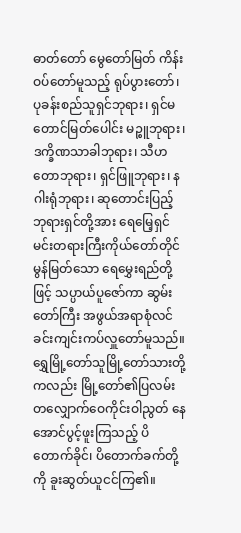ဓာတ်တော် မွေတော်မြတ် ကိန်းဝပ်တော်မူသည့် ရုပ်ပွားတော်၊ ပုခန်းစည်သူရှင်ဘုရား၊ ရှင်မတောင်မြတ်ပေါင်း မဉ္စူဘုရား၊ ဒက္ခိဏသာခါဘုရား၊ သီဟတောဘုရား၊ ရှင်ဖြူဘုရား၊ နဂါးရုံဘုရား၊ ဆုတောင်းပြည့်ဘုရားရှင်တို့အား ရေမြေ့ရှင်မင်းတရားကြီးကိုယ်တော်တိုင် မွန်မြတ်သော ရေမွှေးရည်တို့ဖြင့် သပ္ပာယ်ပူဇော်ကာ ဆွမ်းတော်ကြီး အဖွယ်အရာစုံလင်ခင်းကျင်းကပ်လှူတော်မူသည်။ ရွှေမြို့တော်သူမြို့တော်သားတို့ကလည်း မြို့တော်၏ပြလမ်းတလျှောက်ဝေကိုင်းဝါညွတ် နေအောင်ပွင့်ဖူးကြသည့် ပိတောက်ခိုင်၊ ပိတောက်ခက်တို့ကို ခူးဆွတ်ယူငင်ကြ၏။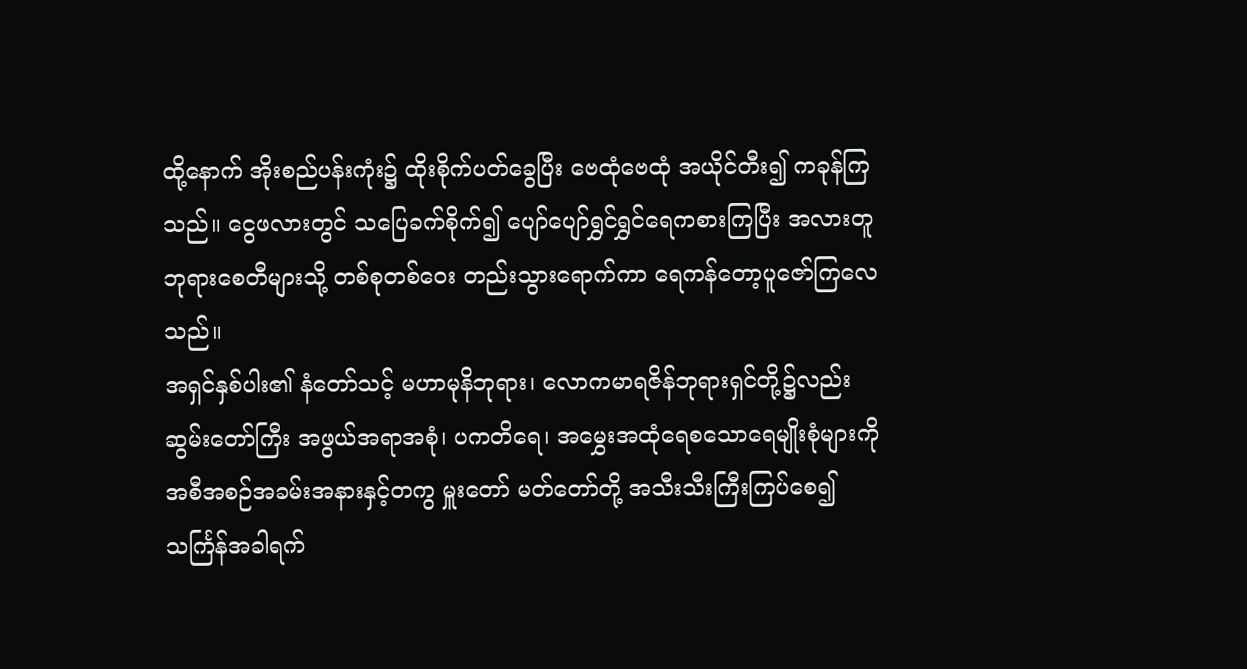ထို့နောက် အိုးစည်ပန်းကုံး၌ ထိုးစိုက်ပတ်ခွေပြီး ဗေထုံဗေထုံ အယိုင်တီး၍ ကခုန်ကြသည်။ ငွေဖလားတွင် သပြေခက်စိုက်၍ ပျော်ပျော်ရွှင်ရွှင်ရေကစားကြပြီး အလားတူ ဘုရားစေတီများသို့ တစ်စုတစ်ဝေး တည်းသွားရောက်ကာ ရေကန်တော့ပူဇော်ကြလေသည်။
အရှင်နှစ်ပါး၏ နံတော်သင့် မဟာမုနိဘုရား၊ လောကမာရဇိန်ဘုရားရှင်တို့၌လည်း ဆွမ်းတော်ကြီး အဖွယ်အရာအစုံ၊ ပကတိရေ၊ အမွှေးအထုံရေစသောရေမျိုးစုံများကို အစီအစဉ်အခမ်းအနားနှင့်တကွ မှူးတော် မတ်တော်တို့ အသီးသီးကြီးကြပ်စေ၍ သင်္ကြန်အခါရက်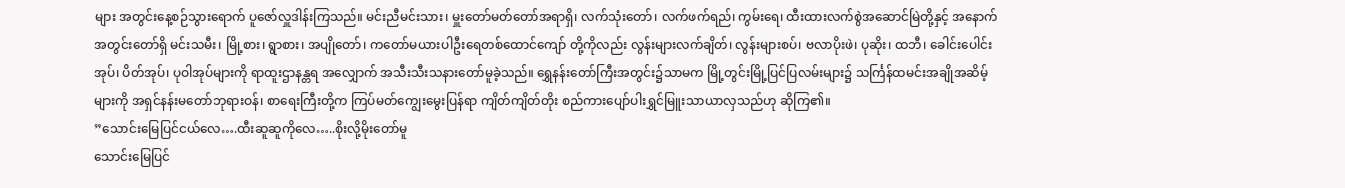များ အတွင်းနေ့စဉ်သွားရောက် ပူဇော်လှူဒါန်းကြသည်။ မင်းညီမင်းသား၊ မှူးတော်မတ်တော်အရာရှိ၊ လက်သုံးတော်၊ လက်ဖက်ရည်၊ ကွမ်းရေ၊ ထီးထားလက်စွဲအဆောင်မြဲတို့နှင့် အနောက်အတွင်းတော်ရှိ မင်းသမီး၊ မြို့စား၊ ရွာစား၊ အပျိုတော်၊ ကတော်မယားပါဦးရေတစ်ထောင်ကျော် တို့ကိုလည်း လွန်းများလက်ချိတ်၊ လွန်းများစပ်၊ ဗလာပိုးဖဲ၊ ပုဆိုး၊ ထဘီ၊ ခေါင်းပေါင်းအုပ်၊ ပိတ်အုပ်၊ ပုဝါအုပ်များကို ရာထူးဌာနန္တရ အလျှောက် အသီးသီးသနားတော်မူခဲ့သည်။ ရွှေနန်းတော်ကြီးအတွင်း၌သာမက မြို့တွင်းမြို့ပြင်ပြလမ်းများ၌ သင်္ကြန်ထမင်းအချိုအဆိမ့်များကို အရှင်နန်းမတော်ဘုရားဝန်၊ စာရေးကြီးတို့က ကြပ်မတ်ကျွေးမွေးပြန်ရာ ကျိတ်ကျိတ်တိုး စည်ကားပျော်ပါးရွှင်မြူးသာယာလှသည်ဟု ဆိုကြ၏။
”သောင်းမြေပြင်ငယ်လေ….ထီးဆူဆူကိုလေ…..စိုးလို့မိုးတော်မူ
သောင်းမြေပြင်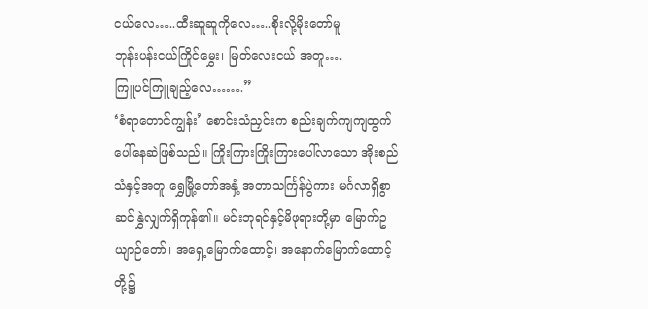ငယ်လေ…..ထီးဆူဆူကိုလေ…..စိုးလို့မိုးတော်မူ
ဘုန်းပန်းငယ်ကြိုင်မွှေး၊ မြတ်လေးငယ် အတူ….
ကြူပင်ကြူချည့်လေ…….”
‘စံရာတောင်ကျွန်း’ စောင်းသံညှင်းက စည်းချက်ကျကျထွက်ပေါ်နေဆဲဖြစ်သည်။ ကြိုးကြားကြိုးကြားပေါ်လာသော အိုးစည်သံနှင့်အတူ ရွှေမြို့တော်အနှံ့ အတာသင်္ကြန်ပွဲကား မင်္ဂလာရှိစွာ ဆင်နွှဲလျှက်ရှိကုန်၏။ မင်းဘုရင်နှင့်မိဖုရားတို့မှာ မြောက်ဥယျာဉ်တော်၊ အရှေ့မြောက်ထောင့်၊ အနောက်မြောက်ထောင့်တို့၌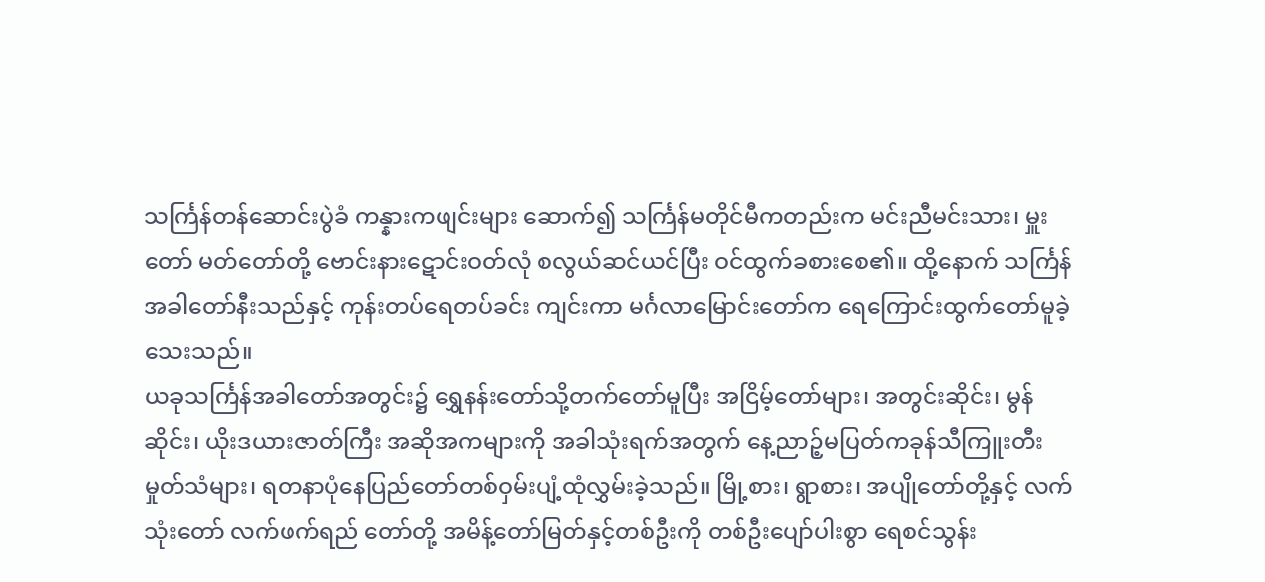သင်္ကြန်တန်ဆောင်းပွဲခံ ကန္နားကဖျင်းများ ဆောက်၍ သင်္ကြန်မတိုင်မီကတည်းက မင်းညီမင်းသား၊ မှူးတော် မတ်တော်တို့ ဗောင်းနားဋောင်းဝတ်လုံ စလွယ်ဆင်ယင်ပြီး ဝင်ထွက်ခစားစေ၏။ ထို့နောက် သင်္ကြန်အခါတော်နီးသည်နှင့် ကုန်းတပ်ရေတပ်ခင်း ကျင်းကာ မင်္ဂလာမြောင်းတော်က ရေကြောင်းထွက်တော်မူခဲ့သေးသည်။
ယခုသင်္ကြန်အခါတော်အတွင်း၌ ရွှေနန်းတော်သို့တက်တော်မူပြီး အငြိမ့်တော်များ၊ အတွင်းဆိုင်း၊ မွန်ဆိုင်း၊ ယိုးဒယားဇာတ်ကြီး အဆိုအကများကို အခါသုံးရက်အတွက် နေ့ညာဉ့်မပြတ်ကခုန်သီကြူးတီးမှုတ်သံများ၊ ရတနာပုံနေပြည်တော်တစ်ဝှမ်းပျံ့ထုံလွှမ်းခဲ့သည်။ မြို့စား၊ ရွာစား၊ အပျိုတော်တို့နှင့် လက်သုံးတော် လက်ဖက်ရည် တော်တို့ အမိန့်တော်မြတ်နှင့်တစ်ဦးကို တစ်ဦးပျော်ပါးစွာ ရေစင်သွန်း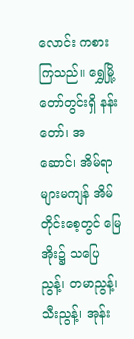လောင်း ကစားကြသည်။ ရွှေမြို့တော်တွင်းရှိ နန်းတော်၊ အဆောင်၊ အိမ်ရာများမကျန် အိမ်တိုင်းစေ့တွင် မြေအိုး၌ သပြေညွန့်၊ တမာညွန့်၊ သီးညွန့်၊ အုန်း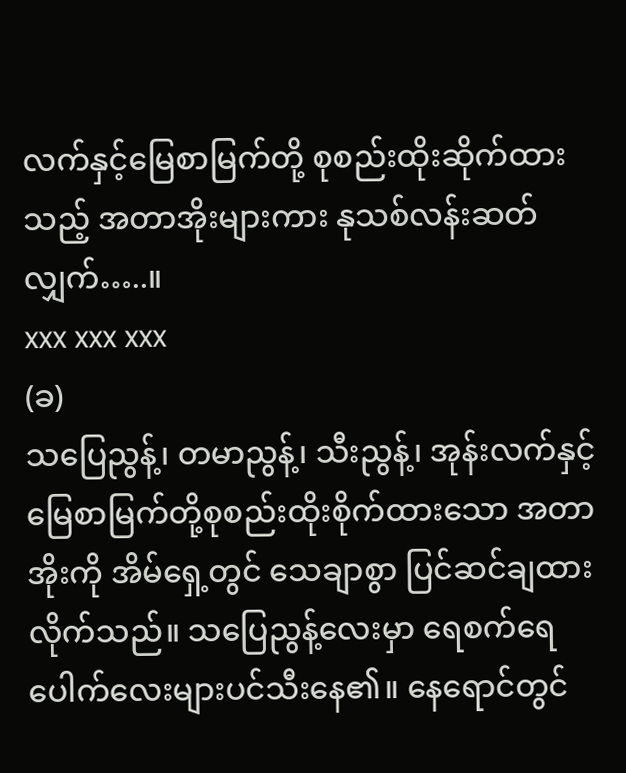လက်နှင့်မြေစာမြက်တို့ စုစည်းထိုးဆိုက်ထားသည့် အတာအိုးများကား နုသစ်လန်းဆတ်လျှက်…..။
xxx xxx xxx
(ခ)
သပြေညွန့်၊ တမာညွန့်၊ သီးညွန့်၊ အုန်းလက်နှင့်မြေစာမြက်တို့စုစည်းထိုးစိုက်ထားသော အတာအိုးကို အိမ်ရှေ့တွင် သေချာစွာ ပြင်ဆင်ချထားလိုက်သည်။ သပြေညွန့်လေးမှာ ရေစက်ရေပေါက်လေးများပင်သီးနေ၏။ နေရောင်တွင်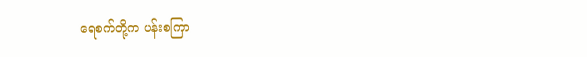ရေစက်တို့က ပန်းစကြာ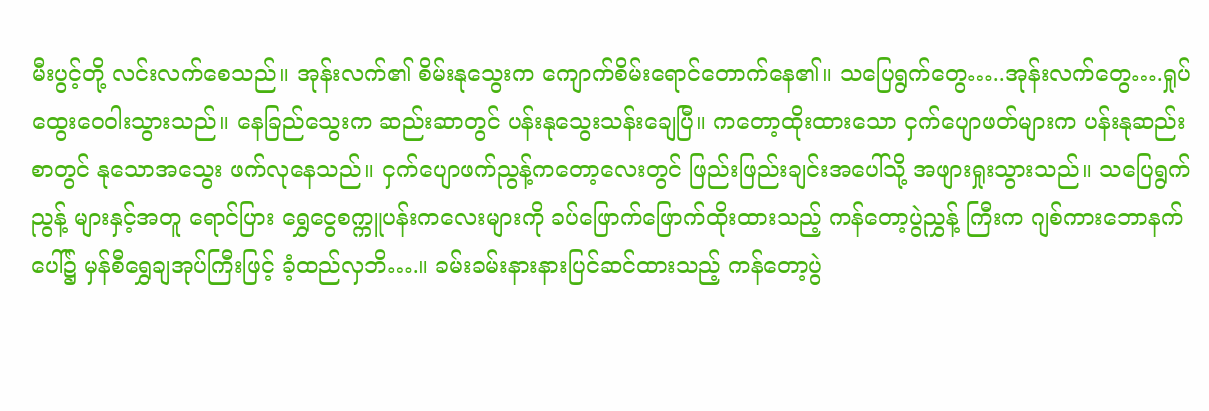မီးပွင့်တို့ လင်းလက်စေသည်။ အုန်းလက်၏ စိမ်းနုသွေးက ကျောက်စိမ်းရောင်တောက်နေ၏။ သပြေရွက်တွေ…..အုန်းလက်တွေ….ရှုပ်ထွေးဝေဝါးသွားသည်။ နေခြည်သွေးက ဆည်းဆာတွင် ပန်းနုသွေးသန်းချေပြီ။ ကတော့ထိုးထားသော ငှက်ပျောဖတ်များက ပန်းနုဆည်းစာတွင် နုသောအသွေး ဖက်လုနေသည်။ ငှက်ပျောဖက်ညွန့်ကတော့လေးတွင် ဖြည်းဖြည်းချင်းအပေါ်သို့ အဖျားရှုးသွားသည်။ သပြေရွက်ညွန့် များနှင့်အတူ ရောင်ပြား ရွှေငွေစက္ကူပန်းကလေးများကို ခပ်ဖြောက်ဖြောက်ထိုးထားသည့် ကန်တော့ပွဲညွှန့် ကြီးက ဂျစ်ကားဘောနက်ပေါ်၌ မှန်စီရွှေချအုပ်ကြီးဖြင့် ခံ့ထည်လှဘိ….။ ခမ်းခမ်းနားနားပြင်ဆင်ထားသည့် ကန်တော့ပွဲ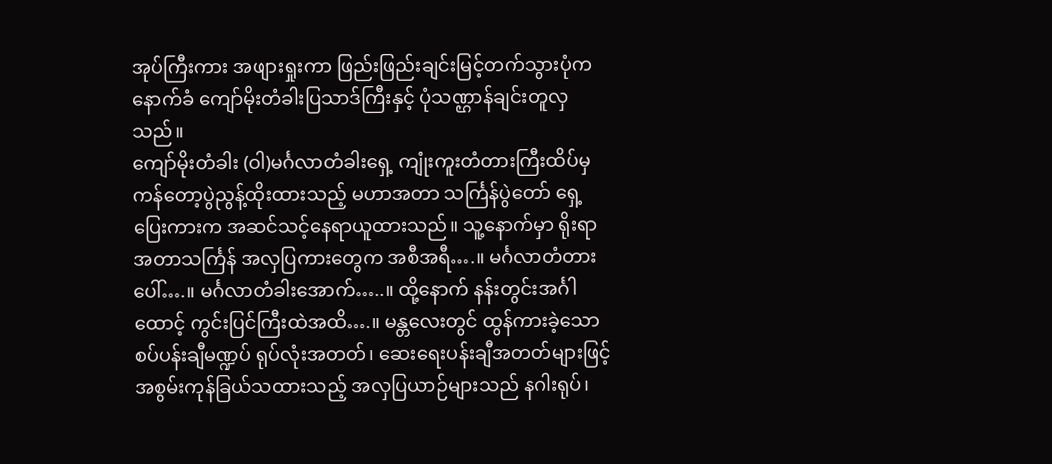အုပ်ကြီးကား အဖျားရှုးကာ ဖြည်းဖြည်းချင်းမြင့်တက်သွားပုံက နောက်ခံ ကျော်မိုးတံခါးပြသာဒ်ကြီးနှင့် ပုံသဏ္ဌာန်ချင်းတူလှသည်။
ကျော်မိုးတံခါး (ဝါ)မင်္ဂလာတံခါးရှေ့ ကျုံးကူးတံတားကြီးထိပ်မှ ကန်တော့ပွဲညွန့်ထိုးထားသည့် မဟာအတာ သင်္ကြန်ပွဲတော် ရှေ့ပြေးကားက အဆင်သင့်နေရာယူထားသည်။ သူ့နောက်မှာ ရိုးရာအတာသင်္ကြန် အလှပြကားတွေက အစီအရီ….။ မင်္ဂလာတံတားပေါ်….။ မင်္ဂလာတံခါးအောက်…..။ ထို့နောက် နန်းတွင်းအင်္ဂါထောင့် ကွင်းပြင်ကြီးထဲအထိ….။ မန္တလေးတွင် ထွန်ကားခဲ့သော စပ်ပန်းချီမဏ္ဍပ် ရုပ်လုံးအတတ်၊ ဆေးရေးပန်းချီအတတ်များဖြင့် အစွမ်းကုန်ခြယ်သထားသည့် အလှပြယာဉ်များသည် နဂါးရုပ်၊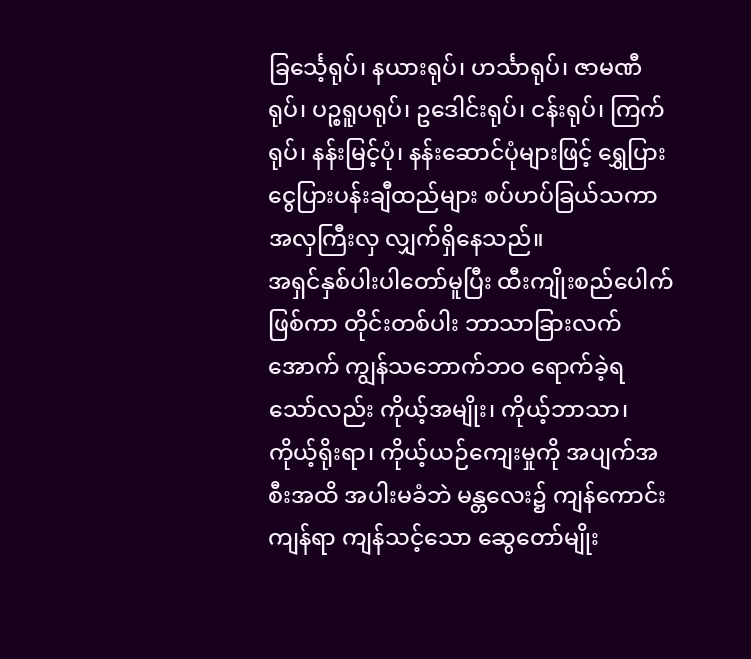ခြင်္သေ့ရုပ်၊ နယားရုပ်၊ ဟင်္သာရုပ်၊ ဇာမဏီရုပ်၊ ပဉ္စရူပရုပ်၊ ဥဒေါင်းရုပ်၊ ငန်းရုပ်၊ ကြက်ရုပ်၊ နန်းမြင့်ပုံ၊ နန်းဆောင်ပုံများဖြင့် ရွှေပြားငွေပြားပန်းချီထည်များ စပ်ဟပ်ခြယ်သကာ အလှကြီးလှ လျှက်ရှိနေသည်။
အရှင်နှစ်ပါးပါတော်မူပြီး ထီးကျိုးစည်ပေါက်ဖြစ်ကာ တိုင်းတစ်ပါး ဘာသာခြားလက်အောက် ကျွန်သဘောက်ဘဝ ရောက်ခဲ့ရ သော်လည်း ကိုယ့်အမျိုး၊ ကိုယ့်ဘာသာ၊ ကိုယ့်ရိုးရာ၊ ကိုယ့်ယဉ်ကျေးမှုကို အပျက်အစီးအထိ အပါးမခံဘဲ မန္တလေး၌ ကျန်ကောင်းကျန်ရာ ကျန်သင့်သော ဆွေတော်မျိုး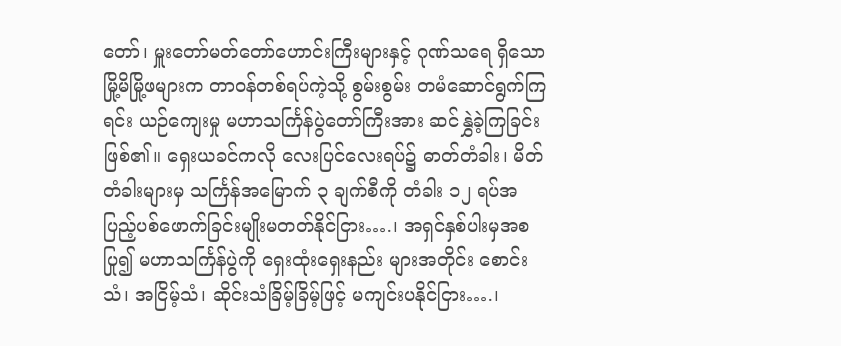တော်၊ မှူးတော်မတ်တော်ဟောင်းကြီးများနှင့် ဂုဏ်သရေ ရှိသော မြို့မိမြို့ဖများက တာဝန်တစ်ရပ်ကဲ့သို့ စွမ်းစွမ်း တမံဆောင်ရွက်ကြရင်း ယဉ်ကျေးမှု မဟာသင်္ကြန်ပွဲတော်ကြီးအား ဆင်နွှဲခဲ့ကြခြင်းဖြစ်၏။ ရှေးယခင်ကလို လေးပြင်လေးရပ်၌ ဓာတ်တံခါး၊ မိတ်တံခါးများမှ သင်္ကြန်အမြောက် ၃ ချက်စီကို တံခါး ၁၂ ရပ်အပြည့်ပစ်ဖောက်ခြင်းမျိုးမတတ်နိုင်ငြား….၊ အရှင်နှစ်ပါးမှအစပြု၍ မဟာသင်္ကြန်ပွဲကို ရှေးထုံးရှေးနည်း များအတိုင်း စောင်းသံ၊ အငြိမ့်သံ၊ ဆိုင်းသံခြိမ့်ခြိမ့်ဖြင့် မကျင်းပနိုင်ငြား….၊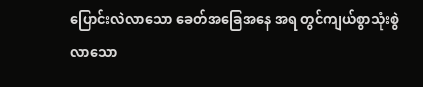ပြောင်းလဲလာသော ခေတ်အခြေအနေ အရ တွင်ကျယ်စွာသုံးစွဲလာသော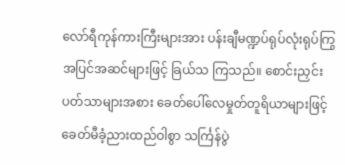လော်ရီကုန်ကားကြီးများအား ပန်းချီမဏ္ဍပ်ရုပ်လုံးရုပ်ကြွ အပြင်အဆင်များဖြင့် ခြယ်သ ကြသည်။ စောင်းညှင်း ပတ်သာများအစား ခေတ်ပေါ်လေမှုတ်တူရိယာများဖြင့် ခေတ်မီခံ့ညားထည်ဝါစွာ သင်္ကြန်ပွဲ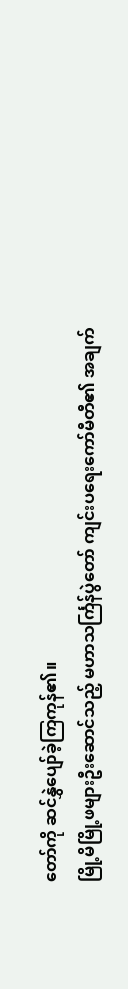တော်ကို ဆင်နွှဲပျော်ခဲ့ကြကုန်၏။
မြို့မိမြို့ဖများဦးဆောင်သည့် မဟာသင်္ကြန်ပွဲတော် ကျင်းပရေးကော်မီတီ၏ အချက်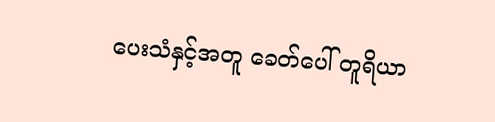ပေးသံနှင့်အတူ ခေတ်ပေါ် တူရိယာ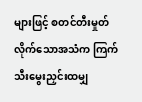များဖြင့် စတင်တီးမှုတ်လိုက်သောအသံက ကြက်သီးမွေးညှင်းထမျှ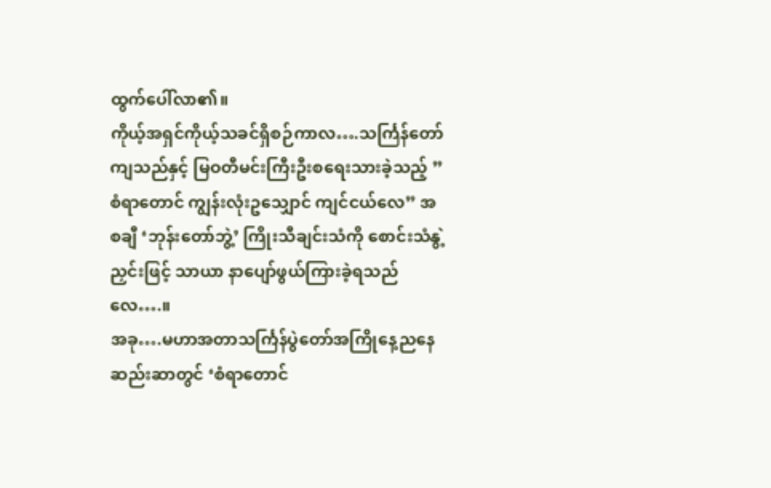ထွက်ပေါ်လာ၏။
ကိုယ့်အရှင်ကိုယ့်သခင်ရှိစဉ်ကာလ….သင်္ကြန်တော်ကျသည်နှင့် မြဝတီမင်းကြီးဦးစရေးသားခဲ့သည့် ”စံရာတောင် ကျွန်းလုံးဥသျှောင် ကျင်ငယ်လေ” အစချီ ‘ဘုန်းတော်ဘွဲ့’ ကြိုးသီချင်းသံကို စောင်းသံနွဲ့ညှင်းဖြင့် သာယာ နာပျော်ဖွယ်ကြားခဲ့ရသည်လေ….။
အခု….မဟာအတာသင်္ကြန်ပွဲတော်အကြိုနေ့ညနေဆည်းဆာတွင် ‘စံရာတောင်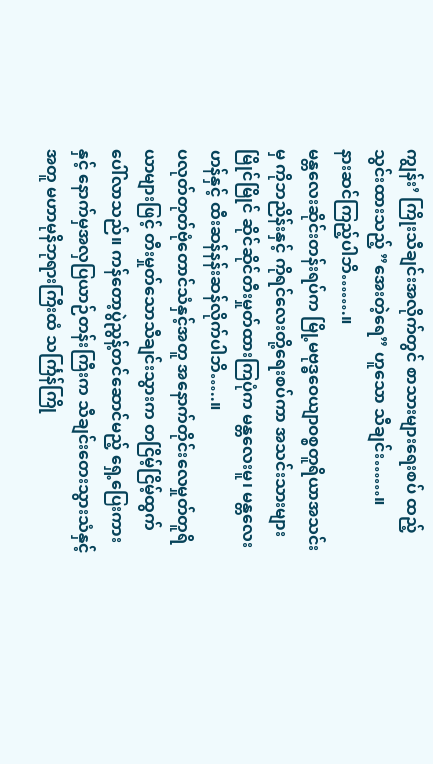ကျွန်း’ ကြိုးသီချင်းအလိုက်တွင် စာသားများရေးစပ် ထည့်သွင်းထားသည့် ”အေးတဲ့ရေ” ဟူသော သီချင်း……။
နားဆင်ကြည့်ပါဘိ…….။
မန္တလေးဆိုင်းတန်းရပ်က မြို့မဗုဒ္ဓဝေယျာဝစ္စတူရိယာအသင်းမှ ကိုဘညိန်းနှင့် ကိုရင်လေးတို့ရေးစပ်ကာ အသင်းသားများ မြိုင်မြိုင် ဆိုင်ဆိုင်တီးမှုတ်ထားကြပုံက မန္တလေးမူ၊ မန္တလေးဟန်နှင့် ထီးဆန်နန်းဆန်လိုက်ပါဘိ…..။
ပလုတ်တုတ်ဗုံတောင်သံနှင့်အတူ အနောက်တိုင်းလေမှုတ်တူရိယာများဖြင့် တီးမှုတ်သောသီချင်းသွားက တငြိမ့်ငြိမ့်ထွက်ပေါ်လာသည်။ ကန်တော့ပွဲညွန့်တင်ဆောင်မည့် ရှေ့ပြေးကားနှင့် နောက်မှအလှပြယာဉ်တန်းကြီးက သီချင်းတေးသွားသံနှင့်အတူ မဟာမုနိဘုရားကြီးထံ သင်္ကြန်ကြို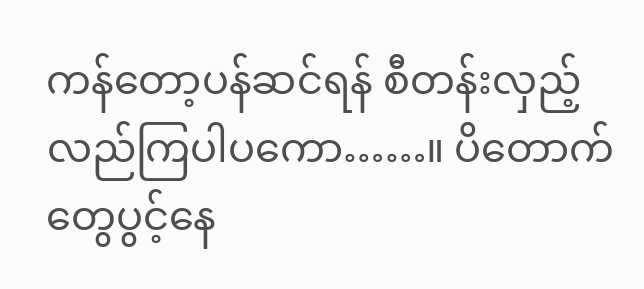ကန်တော့ပန်ဆင်ရန် စီတန်းလှည့်လည်ကြပါပကော……။ ပိတောက်တွေပွင့်နေ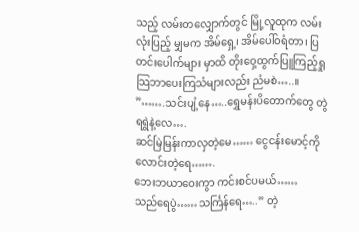သည့် လမ်းတလျှောက်တွင် မြို့လူထုက လမ်းလုံးပြည့် မျှမက အိမ်ရှေ့၊ အိမ်ပေါ်ဝရံတာ၊ ပြတင်းပေါက်များ မှာထိ တိုးဝှေ့ထွက်ပြူကြည့်ရှုသြဘာပေးကြသံများလည်း ညံမစဲ…..။
”…….သင်းပျံ့နေ…..ရွှေမန်းပိတောက်တွေ တွဲရရွဲနဲ့လေ….
ဆင်မြဲမြန်းကာလှတဲ့မေ…… ငွေငန်းမောင့်ကိုလောင်းတဲ့ရေ…….
ဘေးဘယာဝေးကွာ ကင်းစင်ပမယ်……
သည်ရေပွဲ……သင်္ကြန်ရေ…..” တဲ့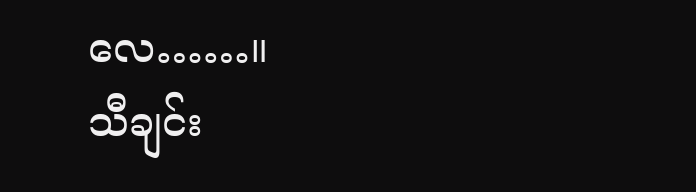လေ……။
သီချင်း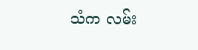သံက လမ်း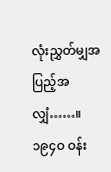လုံးညွှတ်မျှအပြည့်အလျှံ……။ ၁၉၄ဝ ဝန်း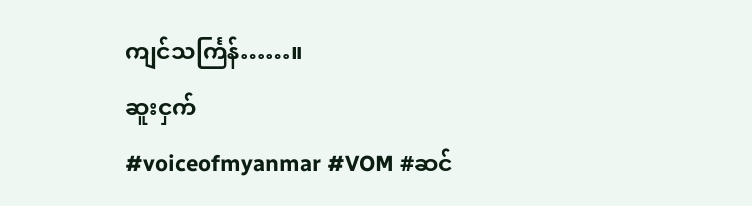ကျင်သင်္ကြန်……။
ဆူးငှက်
#voiceofmyanmar #VOM #ဆင်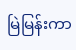မြဲမြန်းကာ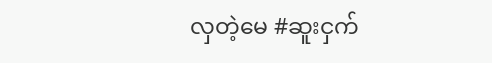လှတဲ့မေ #ဆူးငှက်